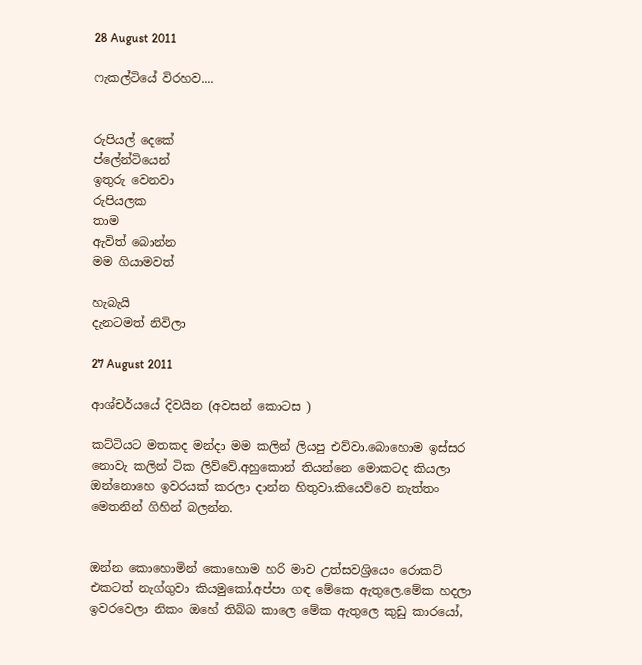28 August 2011

ෆැකල්ටියේ විරහව....


රුපියල් දෙකේ
ප්ලේන්ටියෙන්
ඉතුරු වෙනවා
රුපියලක
තාම
ඇවිත් බොන්න
මම ගියාමවත්

හැබැයි
දැනටමත් නිවිලා

27 August 2011

ආශ්චර්යයේ දිවයින (අවසන් කොටස )

කට්ටියට මතකද මන්දා මම කලින් ලියපු එව්වා.බොහොම ඉස්සර නොවැ කලින් ටික ලිව්වේ.අහුකොන් තියන්නෙ මොකටද කියලා ඔන්නොහෙ ඉවරයක් කරලා දාන්න හිතුවා.කියෙව්වෙ නැත්තං මෙතනින් ගිහින් බලන්න.


ඔන්න කොහොමින් කොහොම හරි මාව උත්සවශ්‍රියෙං රොකට් එකටත් නැග්ගුවා කියමුකෝ.අප්පා ගඳ මේකෙ ඇතුලෙ.මේක හදලා ඉවරවෙලා නිකං ඔහේ තිබ්බ කාලෙ මේක ඇතුලෙ කුඩු කාරයෝ,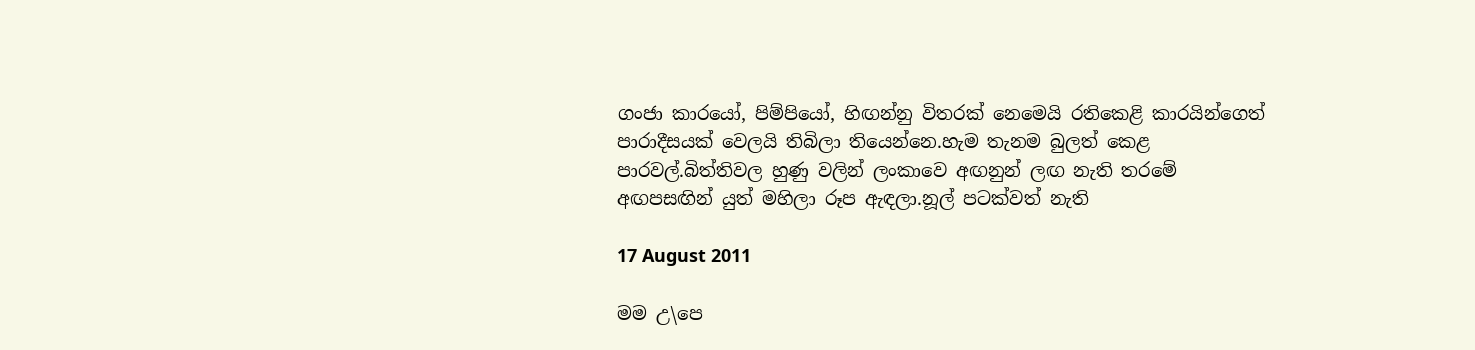ගංජා කාරයෝ, පිම්පියෝ, හිඟන්නු විතරක් නෙමෙයි රතිකෙළි කාරයින්ගෙත් පාරාදීසයක් වෙලයි තිබිලා තියෙන්නෙ.හැම තැනම බුලත් කෙළ පාරවල්.බිත්තිවල හුණු වලින් ලංකාවෙ අඟනුන් ලඟ නැති තරමේ අඟපසඟින් යුත් මහිලා රූප ඇඳලා.නූල් පටක්වත් නැති

17 August 2011

මම උ\පෙ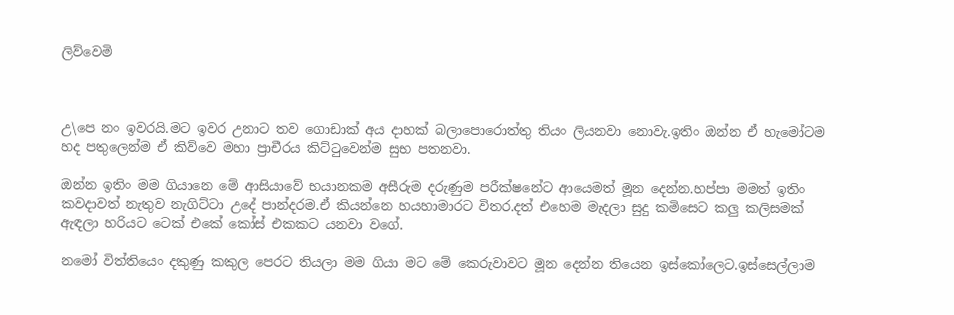ලිව්වෙමි



උ\පෙ නං ඉවරයි.මට ඉවර උනාට තව ගොඩාක් අය දාහක් බලාපොරොත්තු තියං ලියනවා නොවැ.ඉතිං ඔන්න ඒ හැමෝටම හද පතුලෙන්ම ඒ කිව්වෙ මහා ප්‍රාචීරය කිට්ටුවෙන්ම සුභ පතනවා.

ඔන්න ඉතිං මම ගියානෙ මේ ආසියාවේ භයානකම අසීරුම දරුණුම පරීක්ෂනේට ආයෙමත් මූන දෙන්න.හප්පා මමත් ඉතිං කවදාවත් නැතුව නැගිට්ටා උදේ පාන්දරම.ඒ කියන්නෙ හයහාමාරට විතර.දත් එහෙම මැදලා සුදු කමිසෙට කලු කලිසමක් ඇඳලා හරියට ටෙක් එකේ කෝස් එකකට යනවා වගේ.

නමෝ විත්තියෙං දකුණු කකුල පෙරට තියලා මම ගියා මට මේ කෙරුවාවට මූන දෙන්න තියෙන ඉස්කෝලෙට.ඉස්සෙල්ලාම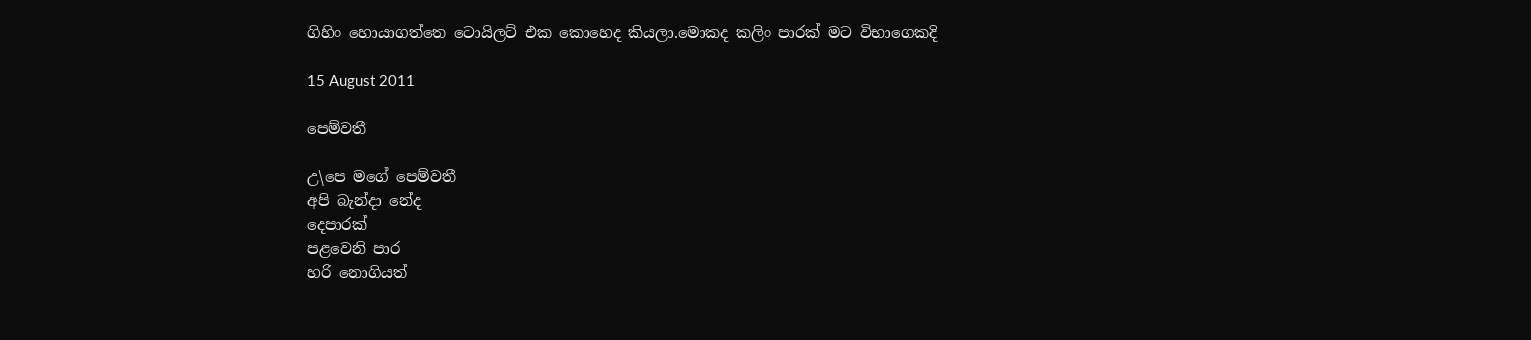ගිහිං හොයාගත්තෙ ටොයිලට් එක කොහෙද කියලා.මොකද කලිං පාරක් මට විභාගෙකදි

15 August 2011

පෙම්වතී

උ\පෙ මගේ පෙම්වතී
අපි බැන්දා නේද
දෙපාරක්
පළවෙනි පාර
හරි නොගියත්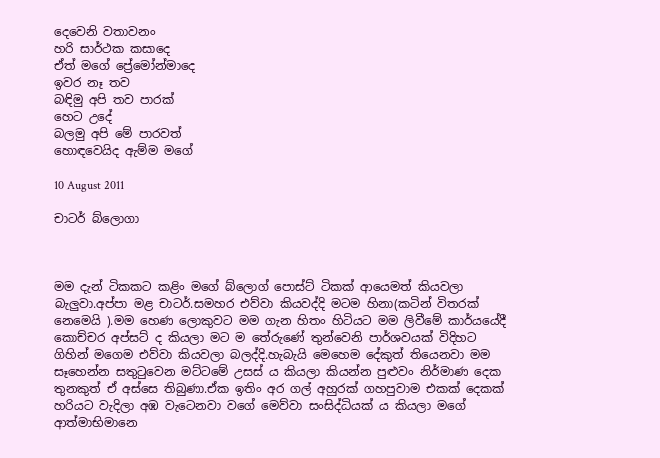දෙවෙනි වතාවනං
හරි සාර්ථක කසාදෙ
ඒත් මගේ ප්‍රේමෝන්මාදෙ
ඉවර නෑ තව
බඳිමු අපි තව පාරක්
හෙට උදේ
බලමු අපි මේ පාරවත්
හොඳවෙයිද ඇම්ම මගේ

10 August 2011

චාටර් බ්ලොගා



මම දැන් ටිකකට කළිං මගේ බ්ලොග් පොස්ට් ටිකක් ආයෙමත් කියවලා බැලුවා.අප්පා මළ චාටර්.සමහර එව්වා කියවද්දි මටම හිනා(කටින් විතරක් නෙමෙයි ).මම හෙණ ලොකුවට මම ගැන හිතං හිටියට මම ලිවීමේ කාර්යයේදී කොච්චර අප්සට් ද කියලා මට ම තේරුණේ තුන්වෙනි පාර්ශවයක් විදිහට ගිහින් මගෙම එව්වා කියවලා බලද්දි.හැබැයි මෙහෙම දේකුත් තියෙනවා මම සෑහෙන්න සතුටුවෙන මට්ටමේ උසස් ය කියලා කියන්න පුළුවං නිර්මාණ දෙක තුනකුත් ඒ අස්සෙ තිබුණා.ඒක ඉතිං අර ගල් අහුරක් ගහපුවාම එකක් දෙකක් හරියට වැදිලා අඹ වැටෙනවා වගේ මෙව්වා සංසිද්ධියක් ය කියලා මගේ ආත්මාභිමානෙ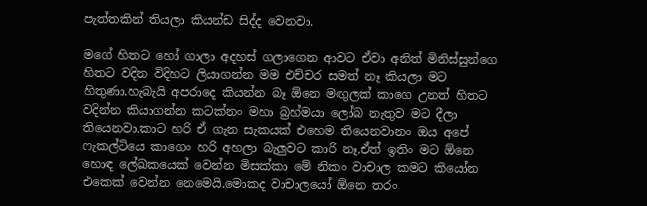පැත්තකින් තියලා කියන්ඩ සිද්ද වෙනවා.

මගේ හිතට හෝ ගාලා අදහස් ගලාගෙන ආවට ඒවා අනිත් මිනිස්සුන්ගෙ හිතට වදින විදිහට ලියාගන්න මම එච්චර සමත් නෑ කියලා මට හිතුණා.හැබැයි අපරාදෙ කියන්න බෑ ඕනෙ මඟුලක් කාගෙ උනත් හිතට වදින්න කියාගන්න කටක්නං මහා බ්‍රහ්මයා ලෝබ නැතුව මට දීලා තියෙනවා.කාට හරි ඒ ගැන සැකයක් එහෙම තියෙනවානං ඔය අපේ ෆැකල්ටියෙ කාගෙං හරි අහලා බැලුවට කාරි නෑ.ඒත් ඉතිං මට ඕනෙ හොඳ ලේඛකයෙක් වෙන්න මිසක්කා මේ නිකං වාචාල කමට කියෝන එකෙක් වෙන්න නෙමෙයි.මොකද වාචාලයෝ ඕනෙ තරං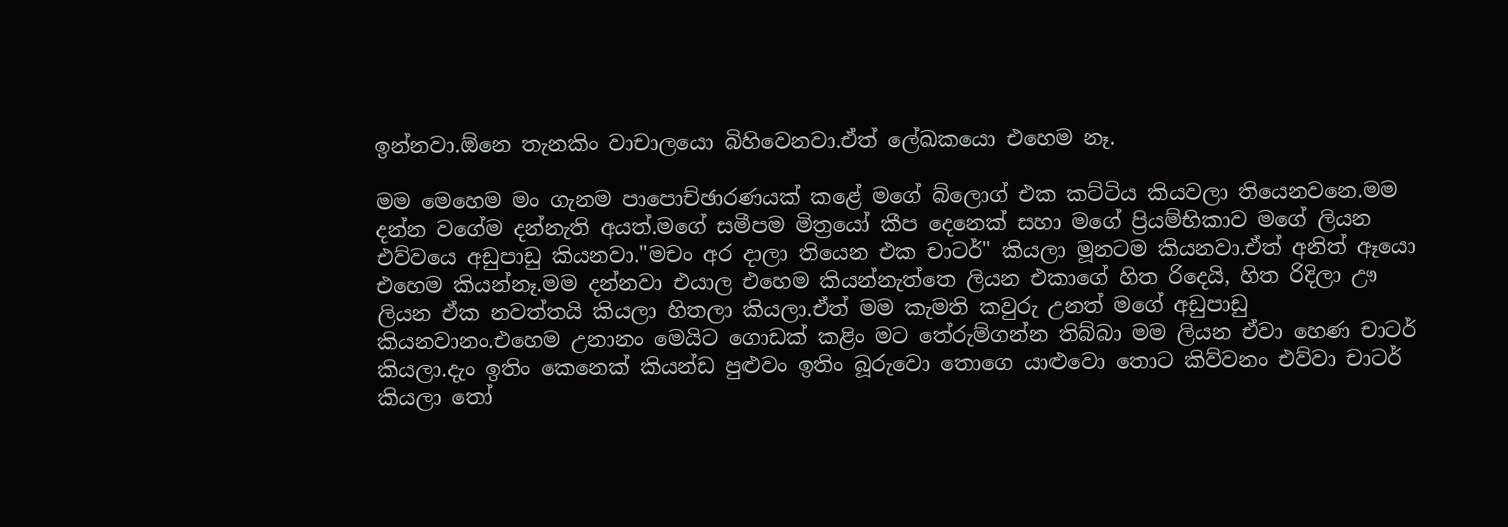ඉන්නවා.ඕනෙ තැනකිං වාචාලයො බිහිවෙනවා.ඒත් ලේඛකයො එහෙම නෑ.

මම මෙහෙම මං ගැනම පාපොච්ඡාරණයක් කළේ මගේ බ්ලොග් එක කට්ටිය කියවලා තියෙනවනෙ.මම දන්න වගේම දන්නැති අයත්.මගේ සමීපම මිත්‍රයෝ කීප දෙනෙක් සහා මගේ ප්‍රියම්භිකාව මගේ ලියන එව්වයෙ අඩුපාඩු කියනවා."මචං අර දාලා තියෙන එක චාටර්" කියලා මූනටම කියනවා.ඒත් අනිත් ඈයො එහෙම කියන්නෑ.මම දන්නවා එයාල එහෙම කියන්නැත්තෙ ලියන එකාගේ හිත රිදෙයි, හිත රිදිලා ඌ ලියන ඒක නවත්තයි කියලා හිතලා කියලා.ඒත් මම කැමති කවුරු උනත් මගේ අඩුපාඩු කියනවානං.එහෙම උනානං මෙයිට ගොඩක් කළිං මට තේරුම්ගන්න තිබ්බා මම ලියන ඒවා හෙණ චාටර් කියලා.දැං ඉතිං කෙනෙක් කියන්ඩ පුළුවං ඉතිං බූරුවො තොගෙ යාළුවො තොට කිව්වනං එව්වා චාටර් කියලා තෝ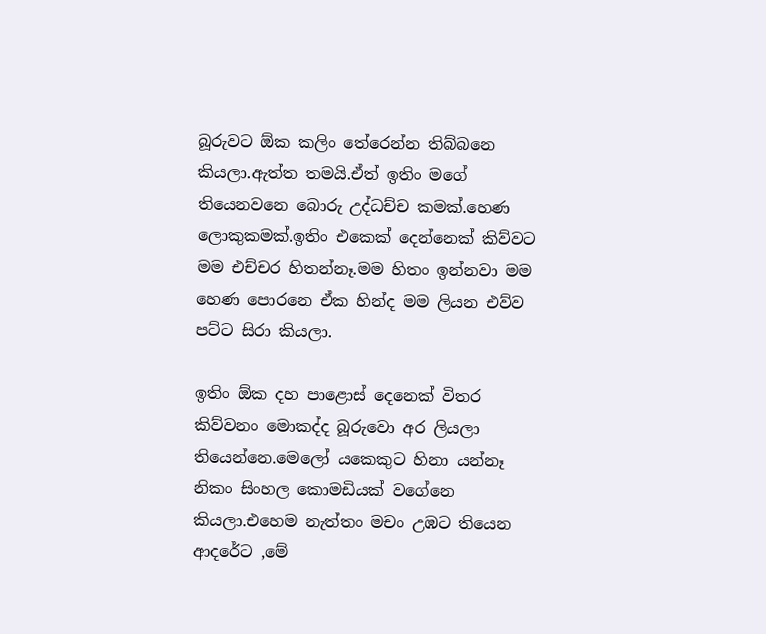බූරුවට ඕක කලිං තේරෙන්න තිබ්බනෙ කියලා.ඇත්ත තමයි.ඒත් ඉතිං මගේ තියෙනවනෙ බොරු උද්ධච්ච කමක්.හෙණ ලොකුකමක්.ඉතිං එකෙක් දෙන්නෙක් කිව්වට මම එච්චර හිතන්නෑ.මම හිතං ඉන්නවා මම හෙණ පොරනෙ ඒක හින්ද මම ලියන එව්ව පට්ට සිරා කියලා.

ඉතිං ඕක දහ පාළොස් දෙනෙක් විතර කිව්වනං මොකද්ද බූරුවො අර ලියලා තියෙන්නෙ.මෙලෝ යකෙකුට හිනා යන්නෑ නිකං සිංහල කොමඩියක් වගේනෙ කියලා.එහෙම නැත්තං මචං උඹට තියෙන ආදරේට ,මේ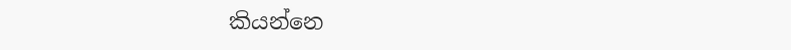කියන්නෙ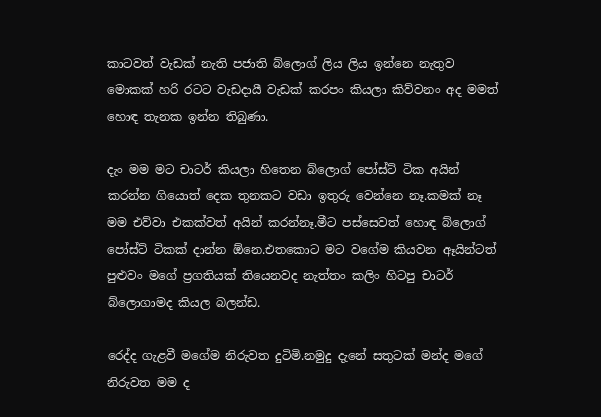කාටවත් වැඩක් නැති පජාති බ්ලොග් ලිය ලිය ඉන්නෙ නැතුව මොකක් හරි රටට වැඩදායී වැඩක් කරපං කියලා කිව්වනං අද මමත් හොඳ තැනක ඉන්න තිබුණා.

දැං මම මට චාටර් කියලා හිතෙන බ්ලොග් පෝස්ට් ටික අයින් කරන්න ගියොත් දෙක තුනකට වඩා ඉතුරු වෙන්නෙ නෑ.කමක් නෑ මම එව්වා එකක්වත් අයින් කරන්නෑ.මීට පස්සෙවත් හොඳ බ්ලොග් පෝස්ට් ටිකක් දාන්න ඕනෙ.එතකොට මට වගේම කියවන ඈයින්ටත් පුළුවං මගේ ප්‍රගතියක් තියෙනවද නැත්තං කලිං හිටපු චාටර් බ්ලොගාමද කියල බලන්ඩ.

රෙද්ද ගැළවී මගේම නිරුවත දුටිමි.නමුදු දැනේ සතුටක් මන්ද මගේ නිරුවත මම ද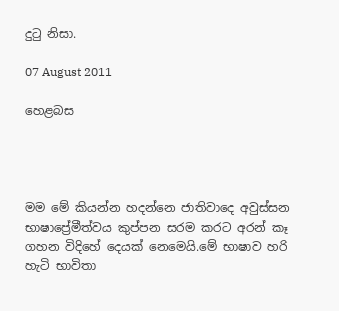දුටු නිසා.

07 August 2011

හෙළබස




මම මේ කියන්න හදන්නෙ ජාතිවාදෙ අවුස්සන භාෂාප්‍රේමීත්වය කුප්පන සරම කරට අරන් කෑ ගහන විදිහේ දෙයක් නෙමෙයි.මේ භාෂාව හරි හැටි භාවිතා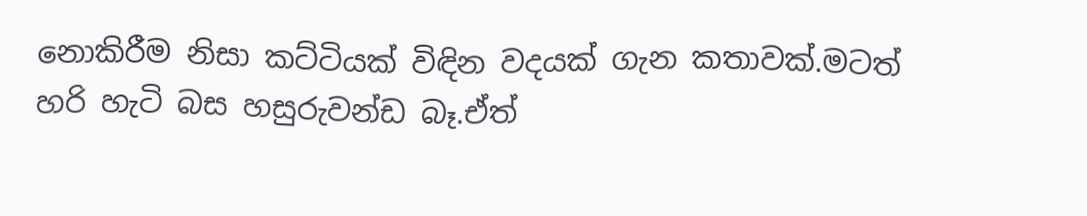නොකිරීම නිසා කට්ටියක් විඳින වදයක් ගැන කතාවක්.මටත් හරි හැටි බස හසුරුවන්ඩ බෑ.ඒත්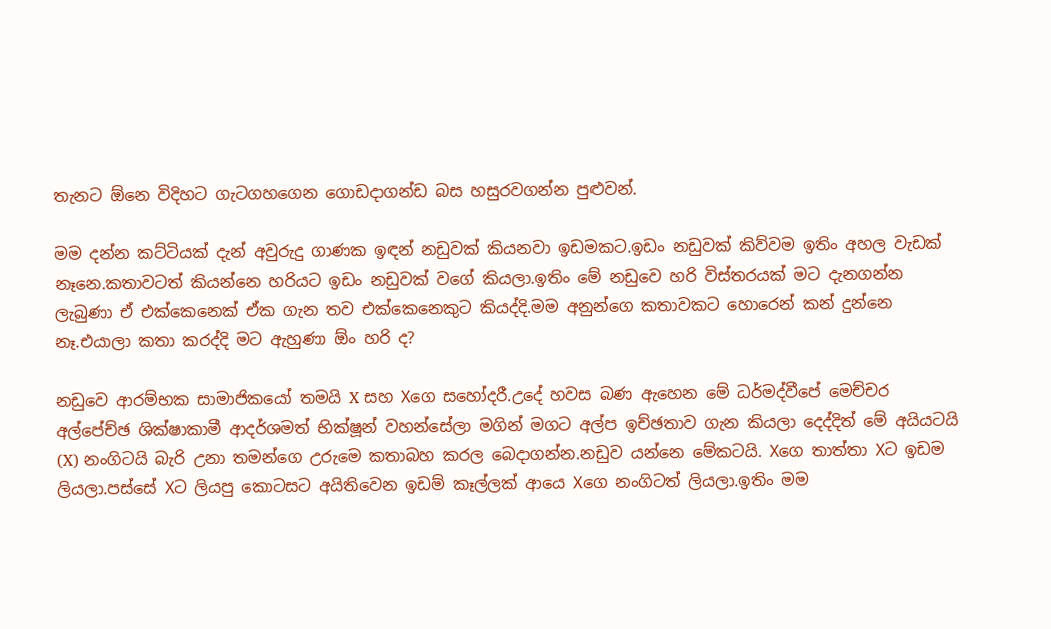තැනට ඕනෙ විදිහට ගැටගහගෙන ගොඩදාගන්ඩ බස හසුරවගන්න පුළුවන්.

මම දන්න කට්ටියක් දැන් අවුරුදු ගාණක ඉඳන් නඩුවක් කියනවා ඉඩමකට.ඉඩං නඩුවක් කිව්වම ඉතිං අහල වැඩක් නෑනෙ.කතාවටත් කියන්නෙ හරියට ඉඩං නඩුවක් වගේ කියලා.ඉතිං මේ නඩුවෙ හරි විස්තරයක් මට දැනගන්න ලැබුණා ඒ එක්කෙනෙක් ඒක ගැන තව එක්කෙනෙකුට කියද්දි.මම අනුන්ගෙ කතාවකට හොරෙන් කන් දුන්නෙ නෑ.එයාලා කතා කරද්දි මට ඇහුණා ඕං හරි ද?

නඩුවෙ ආරම්භක සාමාජිකයෝ තමයි X සහ Xගෙ සහෝදරී.උදේ හවස බණ ඇහෙන මේ ධර්මද්වීපේ මෙච්චර අල්පේච්ඡ ශික්ෂාකාමී ආදර්ශමත් භික්ෂූන් වහන්සේලා මගින් මගට අල්ප ඉච්ඡතාව ගැන කියලා දෙද්දිත් මේ අයියටයි (X) නංගිටයි බැරි උනා තමන්ගෙ උරුමෙ කතාබහ කරල බෙදාගන්න.නඩුව යන්නෙ මේකටයි. Xගෙ තාත්තා Xට ඉඩම ලියලා.පස්සේ Xට ලියපු කොටසට අයිතිවෙන ඉඩම් කෑල්ලක් ආයෙ Xගෙ නංගිටත් ලියලා.ඉතිං මම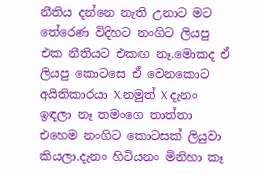නීතිය දන්නෙ නැති උනාට මට තේරෙණ විදිහට නංගිට ලියපු එක නීතියට එකඟ නෑ.මොකද ඒ ලියපු කොටසෙ ඒ වෙනකොට අයිතිකාරයා X.නමුත් X දැනං ඉඳලා නෑ තමංගෙ තාත්තා එහෙම නංගිට කොටසක් ලියුවා කියලා.දැනං හිටියනං මිනිහා කෑ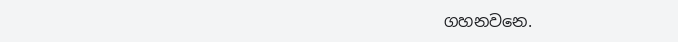ගහනවනෙ.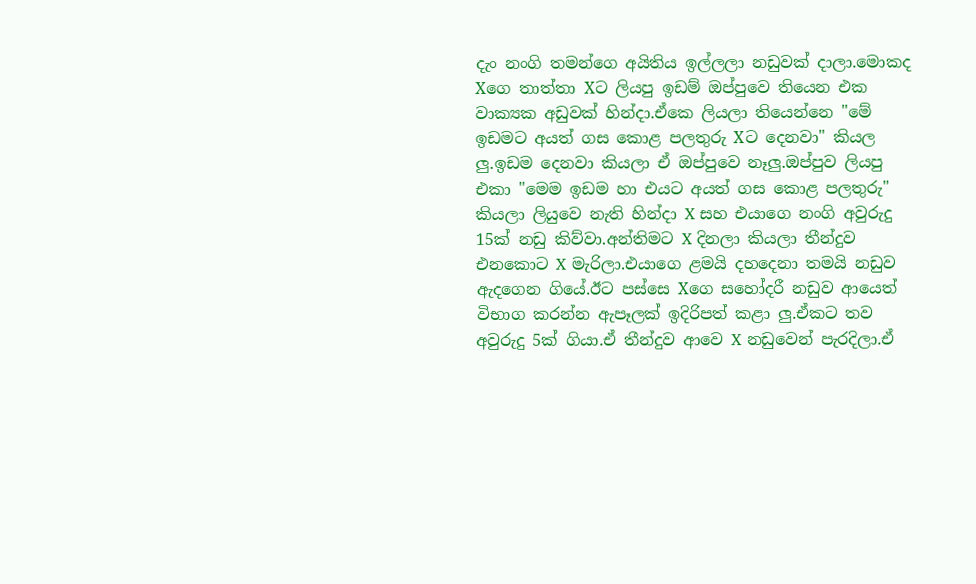දැං නංගි තමන්ගෙ අයිතිය ඉල්ලලා නඩුවක් දාලා.මොකද Xගෙ තාත්තා Xට ලියපු ඉඩම් ඔප්පුවෙ තියෙන එක වාක්‍යක අඩුවක් හින්දා.ඒකෙ ලියලා තියෙන්නෙ "මේ ඉඩමට අයත් ගස කොළ පලතුරු Xට දෙනවා" කියල ලු.ඉඩම දෙනවා කියලා ඒ ඔප්පුවෙ නෑලු.ඔප්පුව ලියපු එකා "මෙම ඉඩම හා එයට අයත් ගස කොළ පලතුරු" කියලා ලියුවෙ නැති හින්දා X සහ එයාගෙ නංගි අවුරුදු 15ක් නඩු කිව්වා.අන්තිමට X දිනලා කියලා තීන්දුව එනකොට X මැරිලා.එයාගෙ ළමයි දහදෙනා තමයි නඩුව ඇදගෙන ගියේ.ඊට පස්සෙ Xගෙ සහෝදරී නඩුව ආයෙත් විභාග කරන්න ඇපෑලක් ඉදිරිපත් කළා ලු.ඒකට තව අවුරුදු 5ක් ගියා.ඒ තීන්දුව ආවෙ X නඩුවෙන් පැරදිලා.ඒ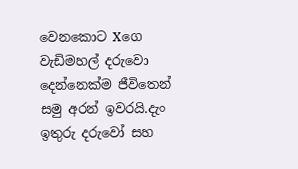වෙනකොට Xගෙ වැඩිමහල් දරුවො දෙන්නෙක්ම ජීවිතෙන් සමු අරන් ඉවරයි.දැං ඉතුරු දරුවෝ සහ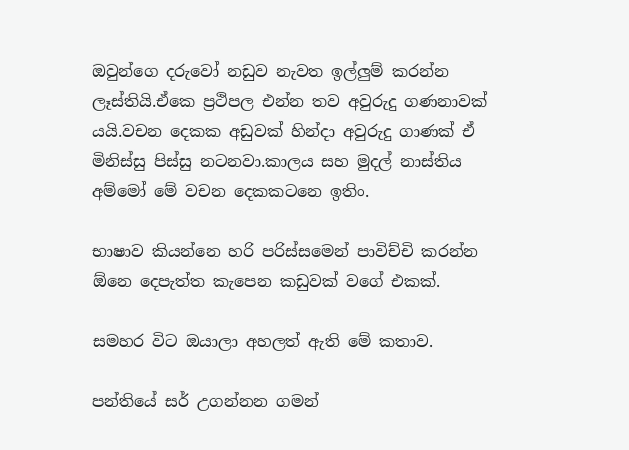ඔවුන්ගෙ දරුවෝ නඩුව නැවත ඉල්ලුම් කරන්න ලෑස්තියි.ඒකෙ ප්‍රථිපල එන්න තව අවුරුදු ගණනාවක් යයි.වචන දෙකක අඩුවක් හින්දා අවුරුදු ගාණක් ඒ මිනිස්සු පිස්සු නටනවා.කාලය සහ මුදල් නාස්තිය අම්මෝ මේ වචන දෙකකටනෙ ඉතිං.

භාෂාව කියන්නෙ හරි පරිස්සමෙන් පාවිච්චි කරන්න ඕනෙ දෙපැත්ත කැපෙන කඩුවක් වගේ එකක්.

සමහර විට ඔයාලා අහලත් ඇති මේ කතාව.

පන්තියේ සර් උගන්නන ගමන්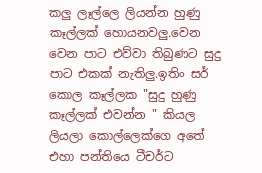කලු ලෑල්ලෙ ලියන්න හුණු කෑල්ලක් හොයනවලු.වෙන වෙන පාට එව්වා තිබුණට සුදු පාට එකක් නැතිලු.ඉතිං සර් කොල කෑල්ලක "සුදු හුණු කෑල්ලක් එවන්න " කියල ලියලා කොල්ලෙක්ගෙ අතේ එහා පන්තියෙ ටීචර්ට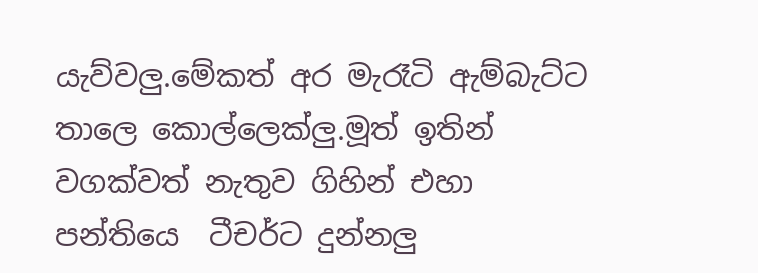යැව්වලු.මේකත් අර මැරෑටි ඇම්බැට්ට තාලෙ කොල්ලෙක්ලු.මූත් ඉතින් වගක්වත් නැතුව ගිහින් එහා පන්තියෙ  ටීචර්ට දුන්නලු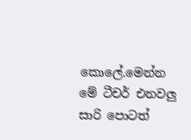කොලේ.මෙන්න මේ ටීචර් එනවලු සාරි පොටත්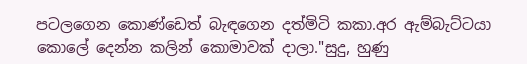පටලගෙන කොණ්ඩෙත් බැඳගෙන දත්මිටි කකා.අර ඇම්බැට්ටයා කොලේ දෙන්න කලින් කොමාවක් දාලා."සුදු, හුණු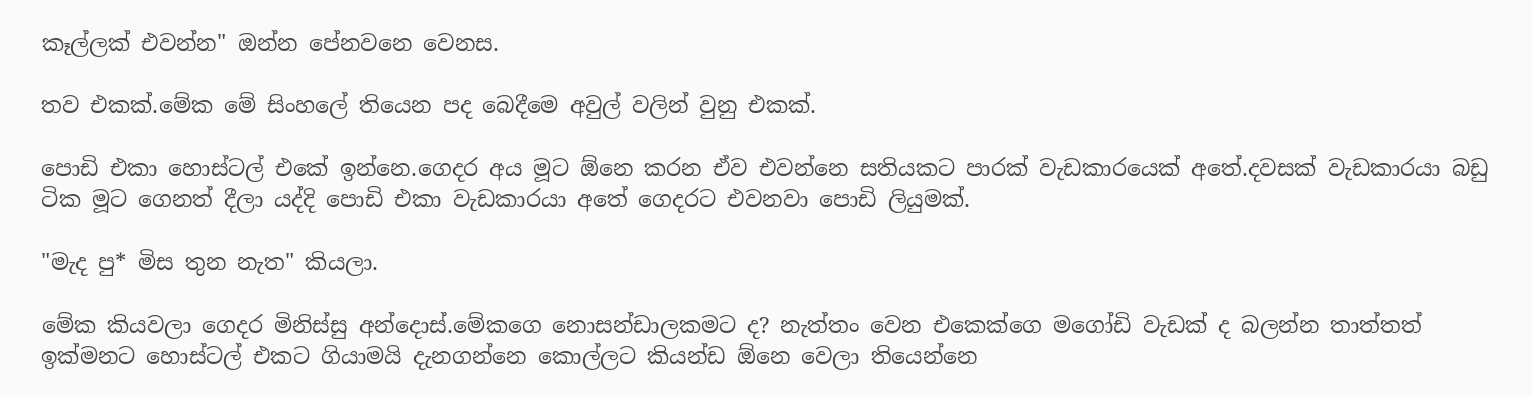කෑල්ලක් එවන්න" ඔන්න පේනවනෙ වෙනස.

තව එකක්.මේක මේ සිංහලේ තියෙන පද බෙදීමෙ අවුල් වලින් වුනු එකක්.

පොඩි එකා හොස්ටල් එකේ ඉන්නෙ.ගෙදර අය මූට ඕනෙ කරන ඒව එවන්නෙ සතියකට පාරක් වැඩකාරයෙක් අතේ.දවසක් වැඩකාරයා බඩු ටික මූට ගෙනත් දීලා යද්දි පොඩි එකා වැඩකාරයා අතේ ගෙදරට එවනවා පොඩි ලියුමක්.

"මැද පු* මිස තුන නැත" කියලා.

මේක කියවලා ගෙදර මිනිස්සු අන්දොස්.මේකගෙ නොසන්ඩාලකමට ද? නැත්තං වෙන එකෙක්ගෙ මගෝඩි වැඩක් ද බලන්න තාත්තත් ඉක්මනට හොස්ටල් එකට ගියාමයි දැනගන්නෙ කොල්ලට කියන්ඩ ඕනෙ වෙලා තියෙන්නෙ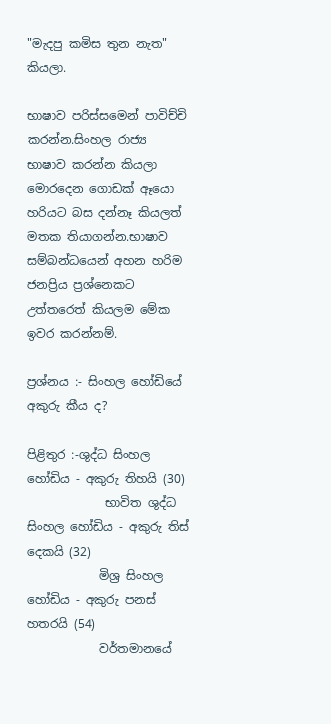"මැදපු කමිස තුන නැත" කියලා.

භාෂාව පරිස්සමෙන් පාවිච්චි කරන්න.සිංහල රාජ්‍ය භාෂාව කරන්න කියලා මොරදෙන ගොඩක් ඈයො හරියට බස දන්නෑ කියලත් මතක තියාගන්න.භාෂාව සම්බන්ධයෙන් අහන හරිම ජනප්‍රිය ප්‍රශ්නෙකට උත්තරෙත් කියලම මේක ඉවර කරන්නම්.

ප්‍රශ්නය :- සිංහල හෝඩියේ අකුරු කීය ද?

පිළිතුර :-ශුද්ධ සිංහල හෝඩිය - අකුරු තිහයි (30)
             භාවිත ශුද්ධ සිංහල හෝඩිය - අකුරු තිස් දෙකයි (32)
            මිශ්‍ර සිංහල හෝඩිය - අකුරු පනස් හතරයි (54)
            වර්තමානයේ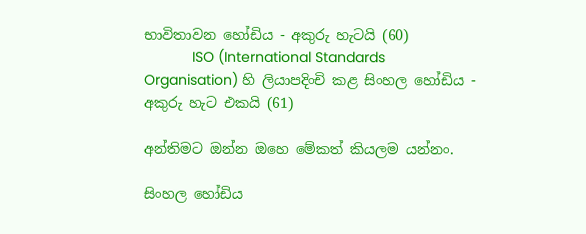භාවිතාවන හෝඩිය - අකුරු හැටයි (60)
            ISO (International Standards Organisation) හි ලියාපදිංචි කළ සිංහල හෝඩිය - අකුරු හැට එකයි (61)

අන්තිමට ඔන්න ඔහෙ මේකත් කියලම යන්නං.

සිංහල හෝඩිය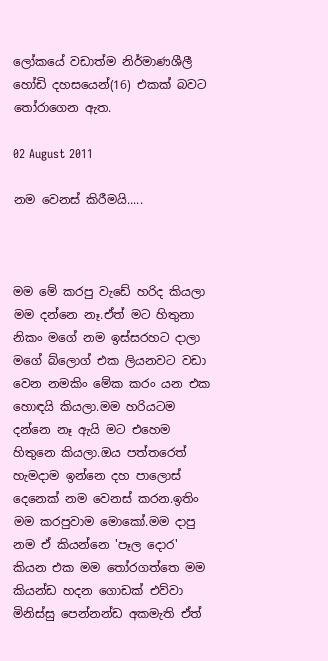ලෝකයේ වඩාත්ම නිර්මාණශීලී හෝඩි දහසයෙන්(16) එකක් බවට තෝරාගෙන ඇත.

02 August 2011

නම වෙනස් කිරීමයි.....



මම මේ කරපු වැඩේ හරිද කියලා මම දන්නෙ නෑ.ඒත් මට හිතුනා නිකං මගේ නම ඉස්සරහට දාලා මගේ බ්ලොග් එක ලියනවට වඩා වෙන නමකිං මේක කරං යන එක හොඳයි කියලා.මම හරියටම දන්නෙ නෑ ඇයි මට එහෙම හිතුනෙ කියලා.ඔය පත්තරෙත් හැමදාම ඉන්නෙ දහ පාලොස් දෙනෙක් නම වෙනස් කරන.ඉතිං මම කරපුවාම මොකෝ.මම දාපු නම ඒ කියන්නෙ 'පෑල දොර' කියන එක මම තෝරගත්තෙ මම කියන්ඩ හදන ගොඩක් එව්වා මිනිස්සු පෙන්නන්ඩ අකමැති ඒත්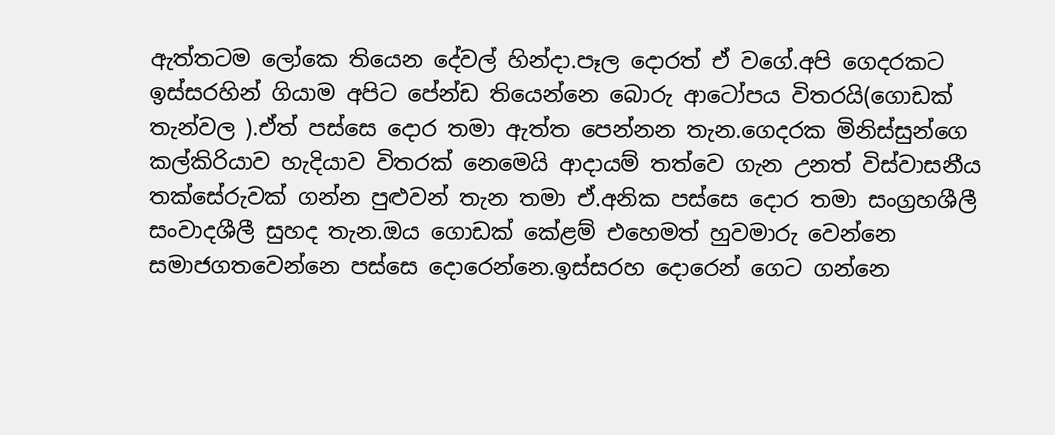ඇත්තටම ලෝකෙ තියෙන දේවල් හින්දා.පෑල දොරත් ඒ වගේ.අපි ගෙදරකට ඉස්සරහින් ගියාම අපිට පේන්ඩ තියෙන්නෙ බොරු ආටෝපය විතරයි(ගොඩක් තැන්වල ).ඒත් පස්සෙ දොර තමා ඇත්ත පෙන්නන තැන.ගෙදරක මිනිස්සුන්ගෙ කල්කිරියාව හැදියාව විතරක් නෙමෙයි ආදායම් තත්වෙ ගැන උනත් විස්වාසනීය තක්සේරුවක් ගන්න පුළුවන් තැන තමා ඒ.අනික පස්සෙ දොර තමා සංග්‍රහශීලී සංවාදශීලී සුහද තැන.ඔය ගොඩක් කේළම් එහෙමත් හුවමාරු වෙන්නෙ සමාජගතවෙන්නෙ පස්සෙ දොරෙන්නෙ.ඉස්සරහ දොරෙන් ගෙට ගන්නෙ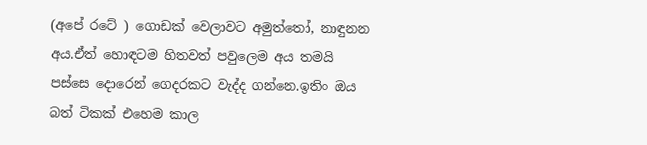(අපේ රටේ ) ගොඩක් වෙලාවට අමුත්තෝ, නාඳුනන අය.ඒත් හොඳටම හිතවත් පවුලෙම අය තමයි පස්සෙ දොරෙන් ගෙදරකට වැද්ද ගන්නෙ.ඉතිං ඔය බත් ටිකක් එහෙම කාල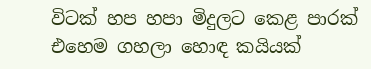විටක් හප හපා මිදුලට කෙළ පාරක් එහෙම ගහලා හොඳ කයියක්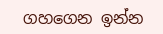ගහගෙන ඉන්න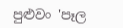පුළුවං 'පෑල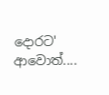දොරට' ආවොත්....